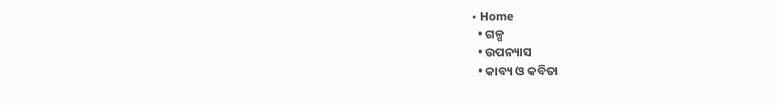• Home
  • ଗଳ୍ପ
  • ଉପନ୍ୟାସ
  • କାବ୍ୟ ଓ କବିତା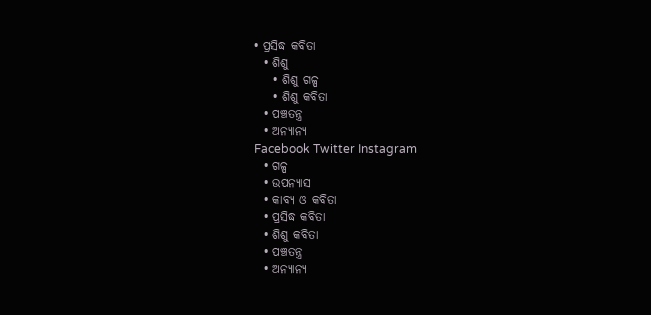• ପ୍ରସିଦ୍ଧ କବିତା
  • ଶିଶୁ
    • ଶିଶୁ ଗଳ୍ପ
    • ଶିଶୁ କବିତା
  • ପଞ୍ଚତନ୍ତ୍ର
  • ଅନ୍ୟାନ୍ୟ
Facebook Twitter Instagram
  • ଗଳ୍ପ
  • ଉପନ୍ୟାସ
  • କାବ୍ୟ ଓ କବିତା
  • ପ୍ରସିଦ୍ଧ କବିତା
  • ଶିଶୁ କବିତା
  • ପଞ୍ଚତନ୍ତ୍ର
  • ଅନ୍ୟାନ୍ୟ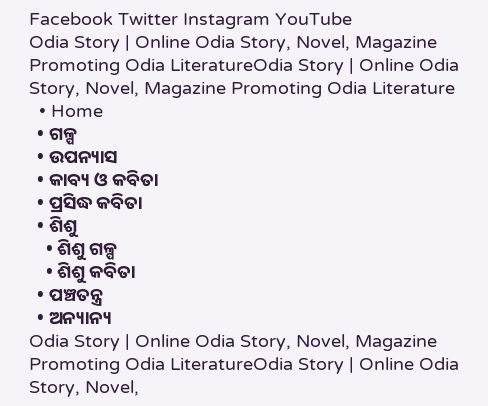Facebook Twitter Instagram YouTube
Odia Story | Online Odia Story, Novel, Magazine Promoting Odia LiteratureOdia Story | Online Odia Story, Novel, Magazine Promoting Odia Literature
  • Home
  • ଗଳ୍ପ
  • ଉପନ୍ୟାସ
  • କାବ୍ୟ ଓ କବିତା
  • ପ୍ରସିଦ୍ଧ କବିତା
  • ଶିଶୁ
    • ଶିଶୁ ଗଳ୍ପ
    • ଶିଶୁ କବିତା
  • ପଞ୍ଚତନ୍ତ୍ର
  • ଅନ୍ୟାନ୍ୟ
Odia Story | Online Odia Story, Novel, Magazine Promoting Odia LiteratureOdia Story | Online Odia Story, Novel,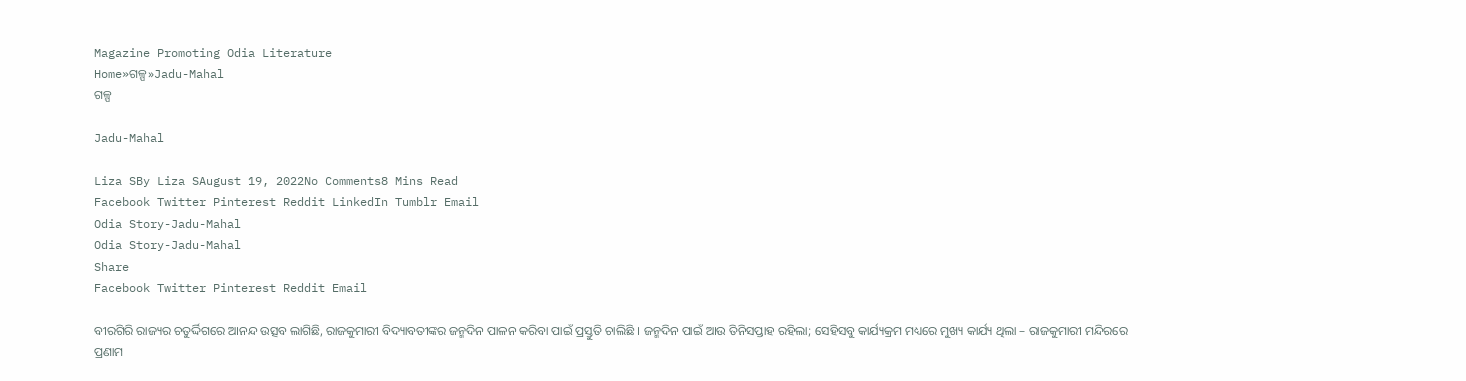Magazine Promoting Odia Literature
Home»ଗଳ୍ପ»Jadu-Mahal
ଗଳ୍ପ

Jadu-Mahal

Liza SBy Liza SAugust 19, 2022No Comments8 Mins Read
Facebook Twitter Pinterest Reddit LinkedIn Tumblr Email
Odia Story-Jadu-Mahal
Odia Story-Jadu-Mahal
Share
Facebook Twitter Pinterest Reddit Email

ବୀରଗିରି ରାଜ୍ୟର ଚତୁର୍ଦ୍ଦିଗରେ ଆନନ୍ଦ ଉତ୍ସବ ଲାଗିଛି, ରାଜକୁମାରୀ ବିଦ୍ୟାବତୀଙ୍କର ଜନ୍ମଦିନ ପାଳନ କରିବା ପାଇଁ ପ୍ରସ୍ତୁତି ଚାଲିଛି । ଜନ୍ମଦିନ ପାଇଁ ଆଉ ତିନିସପ୍ତାହ ରହିଲା; ସେହିସବୁ କାର୍ଯ୍ୟକ୍ରମ ମଧ୍ୟରେ ମୁଖ୍ୟ କାର୍ଯ୍ୟ ଥିଲା – ରାଜକୁମାରୀ ମନ୍ଦିରରେ ପ୍ରଣାମ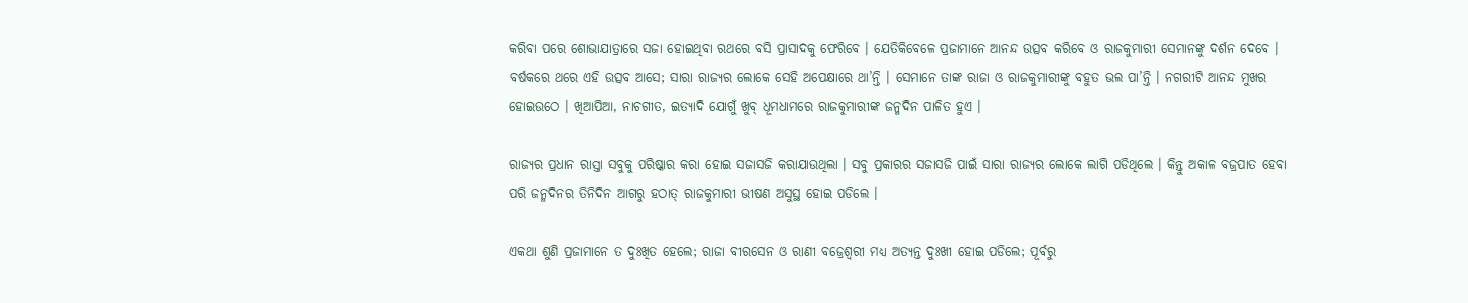କରିବା ପରେ ଶୋଭାଯାତ୍ରାରେ ସଜା ହୋଇଥିବା ରଥରେ ବସି ପ୍ରାସାଦକୁ ଫେରିବେ । ଯେତିକିବେଳେ ପ୍ରଜାମାନେ ଆନନ୍ଦ ଉତ୍ସବ କରିବେ ଓ ରାଜକୁମାରୀ ସେମାନଙ୍କୁ ଦର୍ଶନ ଦେବେ । ବର୍ଷକରେ ଥରେ ଏହି ଉତ୍ସବ ଆସେ; ସାରା ରାଜ୍ୟର ଲୋକେ ସେହି ଅପେକ୍ଷାରେ ଥା’ନ୍ତି । ସେମାନେ ତାଙ୍କ ରାଜା ଓ ରାଜକୁମାରୀଙ୍କୁ ବହୁତ ଭଲ ପା’ନ୍ତି । ନଗରୀଟି ଆନନ୍ଦ ମୁଖର ହୋଇଉଠେ । ଖିଆପିଆ, ନାଚଗୀତ, ଇତ୍ୟାଦି ଯୋଗୁଁ ଖୁବ୍ ଧୂମଧାମରେ ରାଜକୁମାରୀଙ୍କ ଜନ୍ମଦିନ ପାଳିତ ହୁଏ ।

ରାଜ୍ୟର ପ୍ରଧାନ ରାସ୍ତା ସବୁକୁ ପରିଷ୍କାର କରା ହୋଇ ସଜାସଜି କରାଯାଉଥିଲା । ସବୁ ପ୍ରକାରର ସଜାସଜି ପାଇଁ ସାରା ରାଜ୍ୟର ଲୋକେ ଲାଗି ପଡିଥିଲେ । କିନ୍ତୁ ଅକାଳ ବଜ୍ରପାତ ହେବା ପରି ଜନ୍ମଦିନର ତିନିଦିନ ଆଗରୁ ହଠାତ୍ ରାଜକୁମାରୀ ଭୀଷଣ ଅସୁସ୍ଥ ହୋଇ ପଡିଲେ ।

ଏକଥା ଶୁଣି ପ୍ରଜାମାନେ ତ ଦୁଃଖିତ ହେଲେ; ରାଜା ବୀରସେନ ଓ ରାଣୀ ବଜ୍ରେଶ୍ୱରୀ ମଧ୍ୟ ଅତ୍ୟନ୍ତ ଦୁଃଖୀ ହୋଇ ପଡିଲେ; ପୂର୍ବରୁ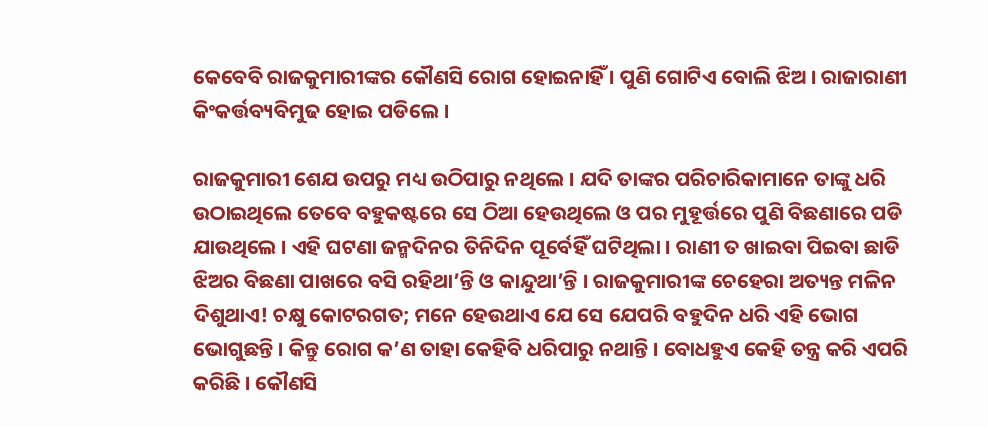କେବେବି ରାଜକୁମାରୀଙ୍କର କୌଣସି ରୋଗ ହୋଇନାହିଁ । ପୁଣି ଗୋଟିଏ ବୋଲି ଝିଅ । ରାଜାରାଣୀ କିଂକର୍ତ୍ତବ୍ୟବିମୁଢ ହୋଇ ପଡିଲେ ।

ରାଜକୁମାରୀ ଶେଯ ଉପରୁ ମଧ୍ୟ ଉଠିପାରୁ ନଥିଲେ । ଯଦି ତାଙ୍କର ପରିଚାରିକାମାନେ ତାଙ୍କୁ ଧରି ଉଠାଇଥିଲେ ତେବେ ବହୁକଷ୍ଟରେ ସେ ଠିଆ ହେଉଥିଲେ ଓ ପର ମୁହୂର୍ତ୍ତରେ ପୁଣି ବିଛଣାରେ ପଡି ଯାଉଥିଲେ । ଏହି ଘଟଣା ଜନ୍ମଦିନର ତିନିଦିନ ପୂର୍ବେହିଁ ଘଟିଥିଲା । ରାଣୀ ତ ଖାଇବା ପିଇବା ଛାଡି ଝିଅର ବିଛଣା ପାଖରେ ବସି ରହିଥା’ନ୍ତି ଓ କାନ୍ଦୁଥା’ନ୍ତି । ରାଜକୁମାରୀଙ୍କ ଚେହେରା ଅତ୍ୟନ୍ତ ମଳିନ ଦିଶୁଥାଏ! ଚକ୍ଷୁ କୋଟରଗତ; ମନେ ହେଉଥାଏ ଯେ ସେ ଯେପରି ବହୁଦିନ ଧରି ଏହି ଭୋଗ ଭୋଗୁଛନ୍ତି । କିନ୍ତୁ ରୋଗ କ’ଣ ତାହା କେହିବି ଧରିପାରୁ ନଥାନ୍ତି । ବୋଧହୁଏ କେହି ତନ୍ତ୍ର କରି ଏପରି କରିଛି । କୌଣସି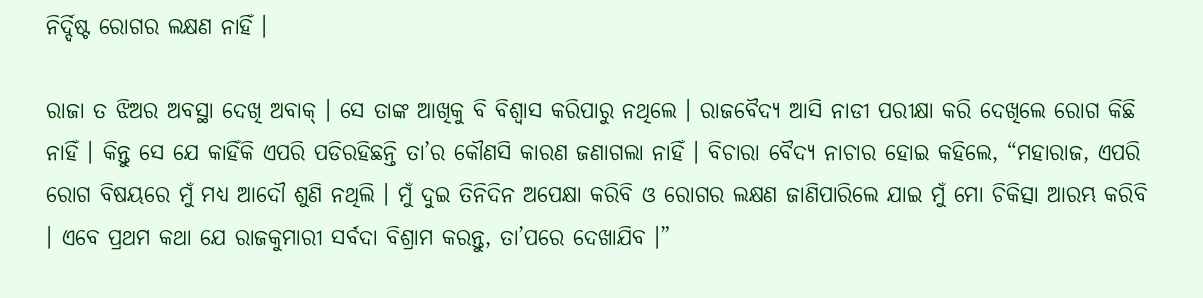ନିର୍ଦ୍ଦିଷ୍ଟ ରୋଗର ଲକ୍ଷଣ ନାହିଁ ।

ରାଜା ତ ଝିଅର ଅବସ୍ଥା ଦେଖି ଅବାକ୍ । ସେ ତାଙ୍କ ଆଖିକୁ ବି ବିଶ୍ୱାସ କରିପାରୁ ନଥିଲେ । ରାଜବୈଦ୍ୟ ଆସି ନାଡୀ ପରୀକ୍ଷା କରି ଦେଖିଲେ ରୋଗ କିଛି ନାହିଁ । କିନ୍ତୁ ସେ ଯେ କାହିଁକି ଏପରି ପଡିରହିଛନ୍ତି ତା’ର କୌଣସି କାରଣ ଜଣାଗଲା ନାହିଁ । ବିଚାରା ବୈଦ୍ୟ ନାଚାର ହୋଇ କହିଲେ, “ମହାରାଜ, ଏପରି ରୋଗ ବିଷୟରେ ମୁଁ ମଧ୍ୟ ଆଦୌ ଶୁଣି ନଥିଲି । ମୁଁ ଦୁଇ ତିନିଦିନ ଅପେକ୍ଷା କରିବି ଓ ରୋଗର ଲକ୍ଷଣ ଜାଣିପାରିଲେ ଯାଇ ମୁଁ ମୋ ଚିକିତ୍ସା ଆରମ୍ଭ କରିବି । ଏବେ ପ୍ରଥମ କଥା ଯେ ରାଜକୁମାରୀ ସର୍ବଦା ବିଶ୍ରାମ କରନ୍ତୁ, ତା’ପରେ ଦେଖାଯିବ ।”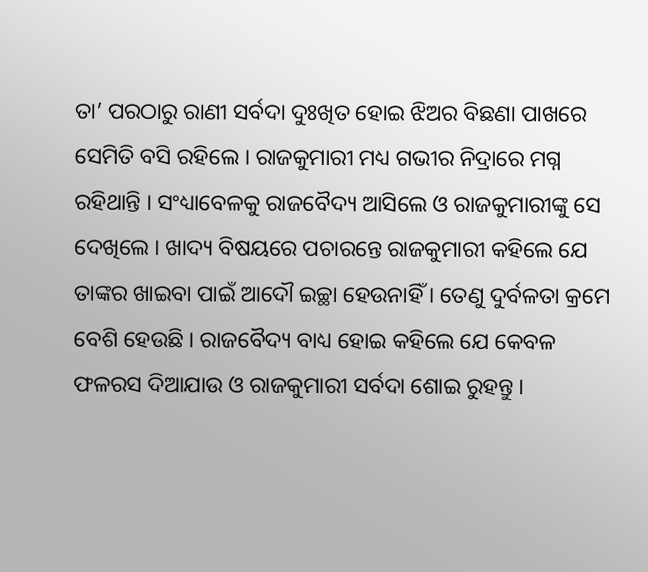ତା’ ପରଠାରୁ ରାଣୀ ସର୍ବଦା ଦୁଃଖିତ ହୋଇ ଝିଅର ବିଛଣା ପାଖରେ ସେମିତି ବସି ରହିଲେ । ରାଜକୁମାରୀ ମଧ୍ୟ ଗଭୀର ନିଦ୍ରାରେ ମଗ୍ନ ରହିଥାନ୍ତି । ସଂଧ୍ୟାବେଳକୁ ରାଜବୈଦ୍ୟ ଆସିଲେ ଓ ରାଜକୁମାରୀଙ୍କୁ ସେ ଦେଖିଲେ । ଖାଦ୍ୟ ବିଷୟରେ ପଚାରନ୍ତେ ରାଜକୁମାରୀ କହିଲେ ଯେ ତାଙ୍କର ଖାଇବା ପାଇଁ ଆଦୌ ଇଚ୍ଛା ହେଉନାହିଁ । ତେଣୁ ଦୁର୍ବଳତା କ୍ରମେ ବେଶି ହେଉଛି । ରାଜବୈଦ୍ୟ ବାଧ୍ୟ ହୋଇ କହିଲେ ଯେ କେବଳ ଫଳରସ ଦିଆଯାଉ ଓ ରାଜକୁମାରୀ ସର୍ବଦା ଶୋଇ ରୁହନ୍ତୁ ।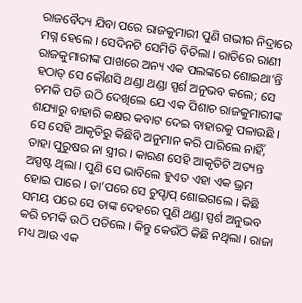ରାଜବୈଦ୍ୟ ଯିବା ପରେ ରାଜକୁମାରୀ ପୁଣି ଗଭୀର ନିଦ୍ରାରେ ମଗ୍ନ ହେଲେ । ସେଦିନଟି ସେମିତି ବିତିଲା । ରାତିରେ ରାଣୀ ରାଜକୁମାରୀଙ୍କ ପାଖରେ ଅନ୍ୟ ଏକ ପଲଙ୍କରେ ଶୋଇଥା’ନ୍ତି ହଠାତ୍ ସେ କୌଣସି ଥଣ୍ଡା ଥଣ୍ଡା ସ୍ପର୍ଶ ଅନୁଭବ କଲେ; ସେ ଚମକି ପଡି ଉଠି ଦେଖିଲେ ଯେ ଏକ ପିଶାଚ ରାଜକୁମାରୀଙ୍କ ଶଯ୍ୟାରୁ ବାହାରି କକ୍ଷର କବାଟ ଦେଇ ବାହାରକୁ ପଳାଉଛି । ସେ ସେହି ଆକୃତିରୁ କିଛିବି ଅନୁମାନ କରି ପାରିଲେ ନାହିଁ, ତାହା ପୁରୁଷର ନା ସ୍ତ୍ରୀର । କାରଣ ସେହି ଆକୃତିଟି ଅତ୍ୟନ୍ତ ଅସ୍ପଷ୍ଟ ଥିଲା । ପୁଣି ସେ ଭାବିଲେ ହୁଏତ ଏହା ଏକ ଭ୍ରମ ହୋଇ ପାରେ । ତା’ପରେ ସେ ଚୁପ୍ଚାପ୍ ଶୋଇଗଲେ । କିଛି ସମୟ ପରେ ସେ ତାଙ୍କ ଦେହରେ ପୁଣି ଥଣ୍ଡା ସ୍ପର୍ଶ ଅନୁଭବ କରି ଚମକି ଉଠି ପଡିଲେ । କିନ୍ତୁ କେଉଁଠି କିଛି ନଥିଲା । ରାଜା ମଧ୍ୟ ଆଉ ଏକ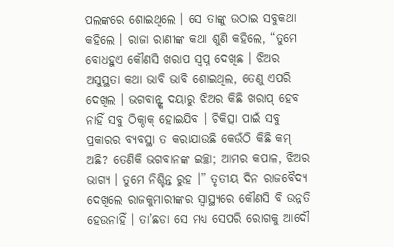ପଲଙ୍କରେ ଶୋଇଥିଲେ । ସେ ତାଙ୍କୁ ଉଠାଇ ସବୁକଥା କହିଲେ । ରାଜା ରାଣୀଙ୍କ କଥା ଶୁଣି କହିଲେ, “ତୁମେ ବୋଧହୁଏ କୌଣସି ଖରାପ ସ୍ୱପ୍ନ ଦେଖିଛ । ଝିଅର ଅସୁସ୍ଥତା କଥା ଭାବି ଭାବି ଶୋଇଥିଲ, ତେଣୁ ଏପରି ଦେଖିଲ । ଭଗବାନ୍ଙ୍କ ଦୟାରୁ ଝିଅର କିଛି ଖରାପ୍ ହେବ ନାହିଁ ସବୁ ଠିକ୍ଠାକ୍ ହୋଇଯିବ । ଚିକିତ୍ସା ପାଇଁ ସବୁ ପ୍ରକାରର ବ୍ୟବସ୍ଥା ତ କରାଯାଉଛି କେଉଁଠି କିଛି କମ୍ ଅଛି? ତେଣିକି ଭଗବାନଙ୍କ ଇଚ୍ଛା; ଆମର କପାଳ, ଝିଅର ଭାଗ୍ୟ । ତୁମେ ନିଶ୍ଚିନ୍ତ ରୁହ ।” ତୃତୀୟ ଦିନ ରାଜବୈଦ୍ୟ ଦେଖିଲେ ରାଜକୁମାରୀଙ୍କର ସ୍ୱାସ୍ଥ୍ୟରେ କୌଣସି ବି ଉନ୍ନତି ହେଉନାହିଁ । ତା’ଛଡା ସେ ମଧ୍ୟ ସେପରି ରୋଗକୁ ଆଦୌ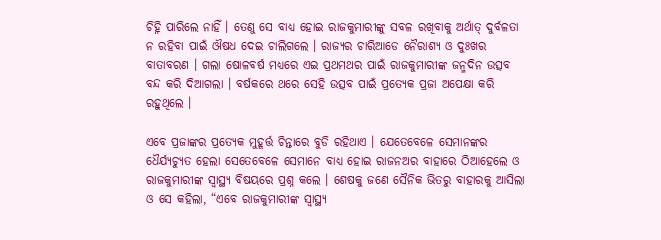ଚିହ୍ନି ପାରିଲେ ନାହିଁ । ତେଣୁ ସେ ବାଧ୍ୟ ହୋଇ ରାଜକୁମାରୀଙ୍କୁ ସବଳ ରଖିବାକୁ ଅର୍ଥାତ୍ ଦୁର୍ବଳତା ନ ରହିବା ପାଇଁ ଔଷଧ ଦେଇ ଚାଲିଗଲେ । ରାଜ୍ୟର ଚାରିଆଡେ ନୈରାଶ୍ୟ ଓ ଦୁଃଖର ବାତାବରଣ । ଗଲା ଷୋଳବର୍ଷ ମଧ୍ୟରେ ଏଇ ପ୍ରଥମଥର ପାଇଁ ରାଜକୁମାରୀଙ୍କ ଜନ୍ମଦିନ ଉତ୍ସବ ବନ୍ଦ କରି ଦିଆଗଲା । ବର୍ଷକରେ ଥରେ ସେହି ଉତ୍ସବ ପାଇଁ ପ୍ରତ୍ୟେକ ପ୍ରଜା ଅପେକ୍ଷା କରି ରହୁଥିଲେ ।

ଏବେ ପ୍ରଜାଙ୍କର ପ୍ରତ୍ୟେକ ମୁହୂର୍ତ୍ତ ଚିନ୍ତାରେ ବୁଡି ରହିଥାଏ । ଯେତେବେଳେ ସେମାନଙ୍କର ଧୈର୍ଯ୍ୟଚ୍ୟୁତ ହେଲା ସେତେବେଳେ ସେମାନେ ବାଧ୍ୟ ହୋଇ ରାଜନଅର ବାହାରେ ଠିଆହେଲେ ଓ ରାଜକୁମାରୀଙ୍କ ସ୍ୱାସ୍ଥ୍ୟ ବିଷୟରେ ପ୍ରଶ୍ନ କଲେ । ଶେଷକୁ ଜଣେ ସୈନିକ ଭିତରୁ ବାହାରକୁ ଆସିଲା ଓ ସେ କହିଲା, “ଏବେ ରାଜକୁମାରୀଙ୍କ ସ୍ୱାସ୍ଥ୍ୟ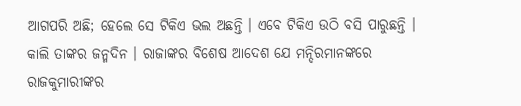ଆଗପରି ଅଛି; ହେଲେ ସେ ଟିକିଏ ଭଲ ଅଛନ୍ତି । ଏବେ ଟିକିଏ ଉଠି ବସି ପାରୁଛନ୍ତି । କାଲି ତାଙ୍କର ଜନ୍ମଦିନ । ରାଜାଙ୍କର ବିଶେଷ ଆଦେଶ ଯେ ମନ୍ଦିରମାନଙ୍କରେ ରାଜକୁମାରୀଙ୍କର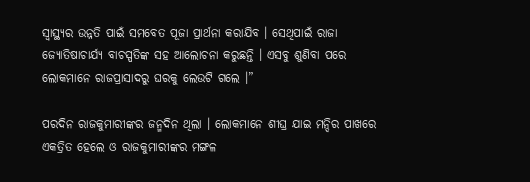ସ୍ୱାସ୍ଥ୍ୟର ଉନ୍ନତି ପାଇଁ ସମବେତ ପୂଜା ପ୍ରାର୍ଥନା କରାଯିବ । ସେଥିପାଇଁ ରାଜା ଜ୍ୟୋତିଷାଚାର୍ଯ୍ୟ ବାଚସ୍ପତିଙ୍କ ସହ ଆଲୋଚନା କରୁଛନ୍ତି । ଏସବୁ ଶୁଣିବା ପରେ ଲୋକମାନେ ରାଜପ୍ରାସାଦରୁ ଘରକୁ ଲେଉଟି ଗଲେ ।”

ପରଦିନ ରାଜକୁମାରୀଙ୍କର ଜନ୍ମଦିନ ଥିଲା । ଲୋକମାନେ ଶୀଘ୍ର ଯାଇ ମନ୍ଦିର ପାଖରେ ଏକତ୍ରିତ ହେଲେ ଓ ରାଜକୁମାରୀଙ୍କର ମଙ୍ଗଳ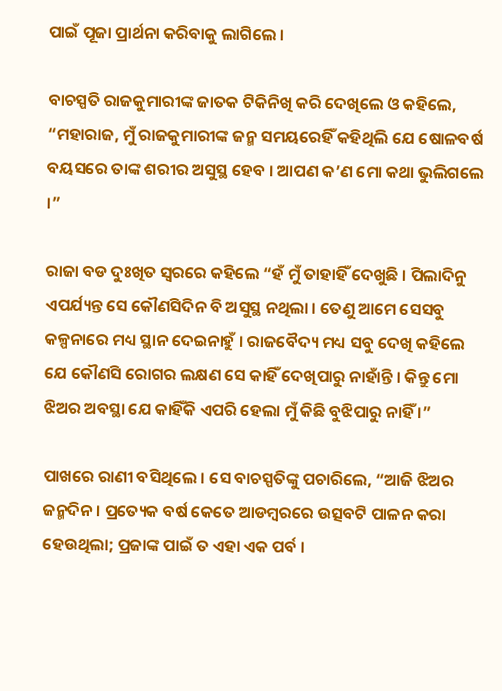ପାଇଁ ପୂଜା ପ୍ରାର୍ଥନା କରିବାକୁ ଲାଗିଲେ ।

ବାଚସ୍ପତି ରାଜକୁମାରୀଙ୍କ ଜାତକ ଟିକିନିଖି କରି ଦେଖିଲେ ଓ କହିଲେ, “ମହାରାଜ, ମୁଁ ରାଜକୁମାରୀଙ୍କ ଜନ୍ମ ସମୟରେହିଁ କହିଥିଲି ଯେ ଷୋଳବର୍ଷ ବୟସରେ ତାଙ୍କ ଶରୀର ଅସୁସ୍ଥ ହେବ । ଆପଣ କ’ଣ ମୋ କଥା ଭୁଲିଗଲେ ।”

ରାଜା ବଡ ଦୁଃଖିତ ସ୍ୱରରେ କହିଲେ “ହଁ ମୁଁ ତାହାହିଁ ଦେଖୁଛି । ପିଲାଦିନୁ ଏପର୍ଯ୍ୟନ୍ତ ସେ କୌଣସିଦିନ ବି ଅସୁସ୍ଥ ନଥିଲା । ତେଣୁ ଆମେ ସେସବୁ କଳ୍ପନାରେ ମଧ୍ୟ ସ୍ଥାନ ଦେଇନାହୁଁ । ରାଜବୈଦ୍ୟ ମଧ୍ୟ ସବୁ ଦେଖି କହିଲେ ଯେ କୌଣସି ରୋଗର ଲକ୍ଷଣ ସେ କାହିଁ ଦେଖିପାରୁ ନାହାଁନ୍ତି । କିନ୍ତୁ ମୋ ଝିଅର ଅବସ୍ଥା ଯେ କାହିଁକି ଏପରି ହେଲା ମୁଁ କିଛି ବୁଝିପାରୁ ନାହିଁ ।”

ପାଖରେ ରାଣୀ ବସିଥିଲେ । ସେ ବାଚସ୍ପତିଙ୍କୁ ପଚାରିଲେ, “ଆଜି ଝିଅର ଜନ୍ମଦିନ । ପ୍ରତ୍ୟେକ ବର୍ଷ କେତେ ଆଡମ୍ବରରେ ଉତ୍ସବଟି ପାଳନ କରା ହେଉଥିଲା; ପ୍ରଜାଙ୍କ ପାଇଁ ତ ଏହା ଏକ ପର୍ବ ।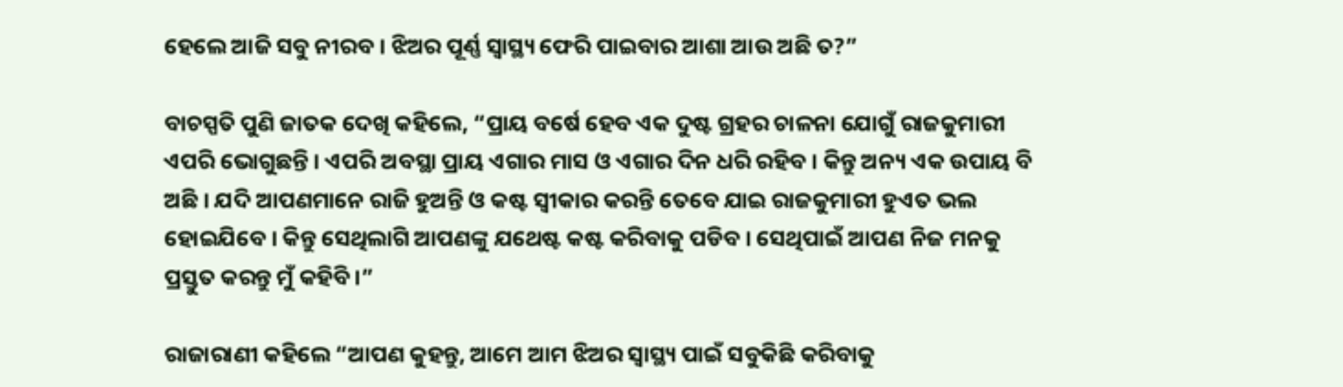ହେଲେ ଆଜି ସବୁ ନୀରବ । ଝିଅର ପୂର୍ଣ୍ଣ ସ୍ୱାସ୍ଥ୍ୟ ଫେରି ପାଇବାର ଆଶା ଆଉ ଅଛି ତ?”

ବାଚସ୍ପତି ପୁଣି ଜାତକ ଦେଖି କହିଲେ, “ପ୍ରାୟ ବର୍ଷେ ହେବ ଏକ ଦୁଷ୍ଟ ଗ୍ରହର ଚାଳନା ଯୋଗୁଁ ରାଜକୁମାରୀ ଏପରି ଭୋଗୁଛନ୍ତି । ଏପରି ଅବସ୍ଥା ପ୍ରାୟ ଏଗାର ମାସ ଓ ଏଗାର ଦିନ ଧରି ରହିବ । କିନ୍ତୁ ଅନ୍ୟ ଏକ ଉପାୟ ବି ଅଛି । ଯଦି ଆପଣମାନେ ରାଜି ହୁଅନ୍ତି ଓ କଷ୍ଟ ସ୍ୱୀକାର କରନ୍ତି ତେବେ ଯାଇ ରାଜକୁମାରୀ ହୁଏତ ଭଲ ହୋଇଯିବେ । କିନ୍ତୁ ସେଥିଲାଗି ଆପଣଙ୍କୁ ଯଥେଷ୍ଟ କଷ୍ଟ କରିବାକୁ ପଡିବ । ସେଥିପାଇଁ ଆପଣ ନିଜ ମନକୁ ପ୍ରସ୍ତୁତ କରନ୍ତୁ ମୁଁ କହିବି ।”

ରାଜାରାଣୀ କହିଲେ “ଆପଣ କୁହନ୍ତୁ, ଆମେ ଆମ ଝିଅର ସ୍ୱାସ୍ଥ୍ୟ ପାଇଁ ସବୁକିଛି କରିବାକୁ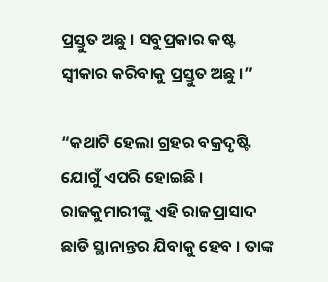ପ୍ରସ୍ତୁତ ଅଛୁ । ସବୁପ୍ରକାର କଷ୍ଟ ସ୍ୱୀକାର କରିବାକୁ ପ୍ରସ୍ତୁତ ଅଛୁ ।”

“କଥାଟି ହେଲା ଗ୍ରହର ବକ୍ରଦୃଷ୍ଟି ଯୋଗୁଁ ଏପରି ହୋଇଛି । ରାଜକୁମାରୀଙ୍କୁ ଏହି ରାଜପ୍ରାସାଦ ଛାଡି ସ୍ଥାନାନ୍ତର ଯିବାକୁ ହେବ । ତାଙ୍କ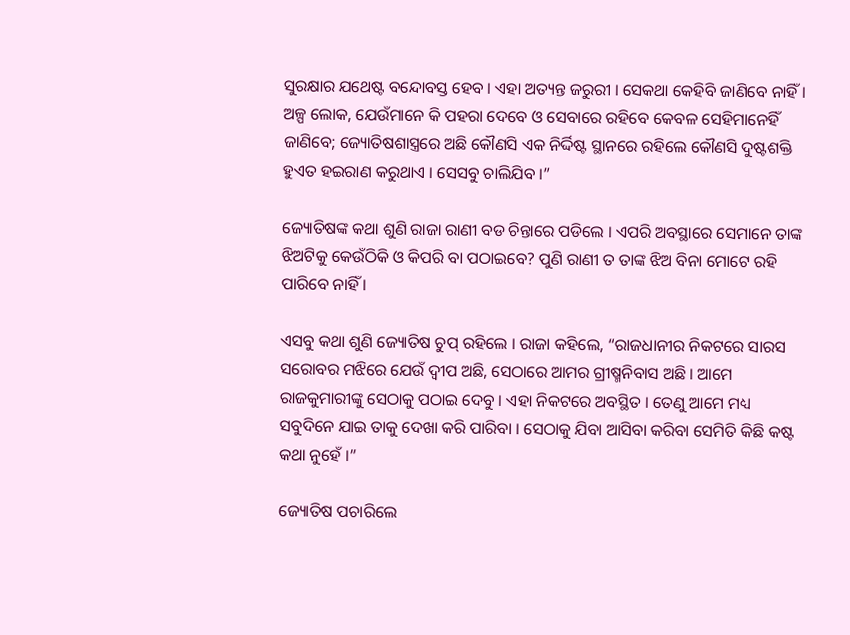ସୁରକ୍ଷାର ଯଥେଷ୍ଟ ବନ୍ଦୋବସ୍ତ ହେବ । ଏହା ଅତ୍ୟନ୍ତ ଜରୁରୀ । ସେକଥା କେହିବି ଜାଣିବେ ନାହିଁ । ଅଳ୍ପ ଲୋକ, ଯେଉଁମାନେ କି ପହରା ଦେବେ ଓ ସେବାରେ ରହିବେ କେବଳ ସେହିମାନେହିଁ ଜାଣିବେ; ଜ୍ୟୋତିଷଶାସ୍ତ୍ରରେ ଅଛି କୌଣସି ଏକ ନିର୍ଦ୍ଦିଷ୍ଟ ସ୍ଥାନରେ ରହିଲେ କୌଣସି ଦୁଷ୍ଟଶକ୍ତି ହୁଏତ ହଇରାଣ କରୁଥାଏ । ସେସବୁ ଚାଲିଯିବ ।”

ଜ୍ୟୋତିଷଙ୍କ କଥା ଶୁଣି ରାଜା ରାଣୀ ବଡ ଚିନ୍ତାରେ ପଡିଲେ । ଏପରି ଅବସ୍ଥାରେ ସେମାନେ ତାଙ୍କ ଝିଅଟିକୁ କେଉଁଠିକି ଓ କିପରି ବା ପଠାଇବେ? ପୁଣି ରାଣୀ ତ ତାଙ୍କ ଝିଅ ବିନା ମୋଟେ ରହି ପାରିବେ ନାହିଁ ।

ଏସବୁ କଥା ଶୁଣି ଜ୍ୟୋତିଷ ଚୁପ୍ ରହିଲେ । ରାଜା କହିଲେ, “ରାଜଧାନୀର ନିକଟରେ ସାରସ ସରୋବର ମଝିରେ ଯେଉଁ ଦ୍ୱୀପ ଅଛି, ସେଠାରେ ଆମର ଗ୍ରୀଷ୍ମନିବାସ ଅଛି । ଆମେ ରାଜକୁମାରୀଙ୍କୁ ସେଠାକୁ ପଠାଇ ଦେବୁ । ଏହା ନିକଟରେ ଅବସ୍ଥିତ । ତେଣୁ ଆମେ ମଧ୍ୟ ସବୁଦିନେ ଯାଇ ତାକୁ ଦେଖା କରି ପାରିବା । ସେଠାକୁ ଯିବା ଆସିବା କରିବା ସେମିତି କିଛି କଷ୍ଟ କଥା ନୁହେଁ ।”

ଜ୍ୟୋତିଷ ପଚାରିଲେ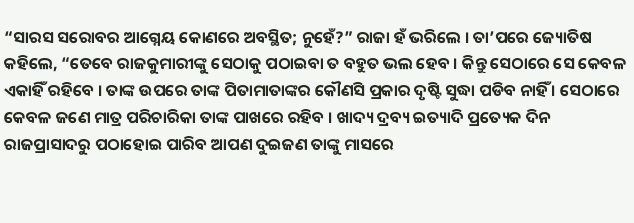“ସାରସ ସରୋବର ଆଗ୍ନେୟ କୋଣରେ ଅବସ୍ଥିତ; ନୁହେଁ?” ରାଜା ହଁ ଭରିଲେ । ତା’ପରେ ଜ୍ୟୋତିଷ କହିଲେ, “ତେବେ ରାଜକୁମାରୀଙ୍କୁ ସେଠାକୁ ପଠାଇବା ତ ବହୁତ ଭଲ ହେବ । କିନ୍ତୁ ସେଠାରେ ସେ କେବଳ ଏକାହିଁ ରହିବେ । ତାଙ୍କ ଉପରେ ତାଙ୍କ ପିତାମାତାଙ୍କର କୌଣସି ପ୍ରକାର ଦୃଷ୍ଟି ସୁଦ୍ଧା ପଡିବ ନାହିଁ । ସେଠାରେ କେବଳ ଜଣେ ମାତ୍ର ପରିଚାରିକା ତାଙ୍କ ପାଖରେ ରହିବ । ଖାଦ୍ୟ ଦ୍ରବ୍ୟ ଇତ୍ୟାଦି ପ୍ରତ୍ୟେକ ଦିନ ରାଜପ୍ରାସାଦରୁ ପଠାହୋଇ ପାରିବ ଆପଣ ଦୁଇଜଣ ତାଙ୍କୁ ମାସରେ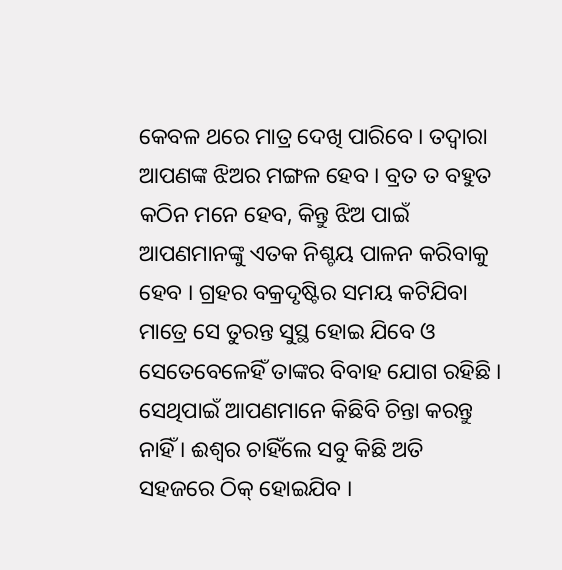କେବଳ ଥରେ ମାତ୍ର ଦେଖି ପାରିବେ । ତଦ୍ୱାରା ଆପଣଙ୍କ ଝିଅର ମଙ୍ଗଳ ହେବ । ବ୍ରତ ତ ବହୁତ କଠିନ ମନେ ହେବ, କିନ୍ତୁ ଝିଅ ପାଇଁ ଆପଣମାନଙ୍କୁ ଏତକ ନିଶ୍ଚୟ ପାଳନ କରିବାକୁ ହେବ । ଗ୍ରହର ବକ୍ରଦୃଷ୍ଟିର ସମୟ କଟିଯିବା ମାତ୍ରେ ସେ ତୁରନ୍ତ ସୁସ୍ଥ ହୋଇ ଯିବେ ଓ ସେତେବେଳେହିଁ ତାଙ୍କର ବିବାହ ଯୋଗ ରହିଛି । ସେଥିପାଇଁ ଆପଣମାନେ କିଛିବି ଚିନ୍ତା କରନ୍ତୁ ନାହିଁ । ଈଶ୍ୱର ଚାହିଁଲେ ସବୁ କିଛି ଅତି ସହଜରେ ଠିକ୍ ହୋଇଯିବ ।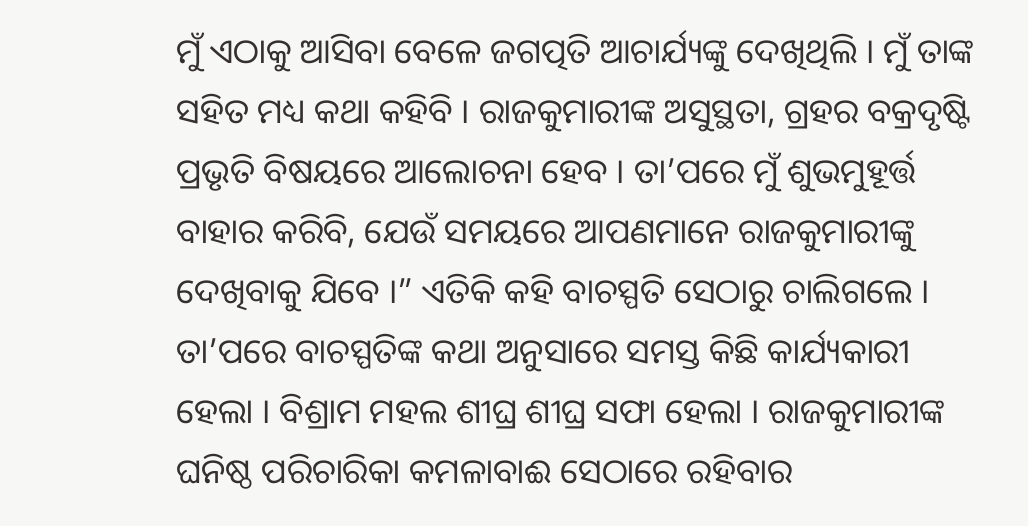ମୁଁ ଏଠାକୁ ଆସିବା ବେଳେ ଜଗତ୍ପତି ଆଚାର୍ଯ୍ୟଙ୍କୁ ଦେଖିଥିଲି । ମୁଁ ତାଙ୍କ ସହିତ ମଧ୍ୟ କଥା କହିବି । ରାଜକୁମାରୀଙ୍କ ଅସୁସ୍ଥତା, ଗ୍ରହର ବକ୍ରଦୃଷ୍ଟି ପ୍ରଭୃତି ବିଷୟରେ ଆଲୋଚନା ହେବ । ତା’ପରେ ମୁଁ ଶୁଭମୁହୂର୍ତ୍ତ ବାହାର କରିବି, ଯେଉଁ ସମୟରେ ଆପଣମାନେ ରାଜକୁମାରୀଙ୍କୁ ଦେଖିବାକୁ ଯିବେ ।” ଏତିକି କହି ବାଚସ୍ପତି ସେଠାରୁ ଚାଲିଗଲେ ।
ତା’ପରେ ବାଚସ୍ପତିଙ୍କ କଥା ଅନୁସାରେ ସମସ୍ତ କିଛି କାର୍ଯ୍ୟକାରୀ ହେଲା । ବିଶ୍ରାମ ମହଲ ଶୀଘ୍ର ଶୀଘ୍ର ସଫା ହେଲା । ରାଜକୁମାରୀଙ୍କ ଘନିଷ୍ଠ ପରିଚାରିକା କମଳାବାଈ ସେଠାରେ ରହିବାର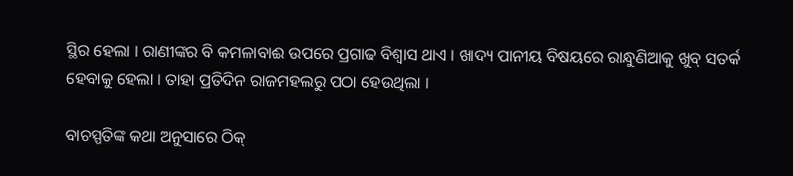ସ୍ଥିର ହେଲା । ରାଣୀଙ୍କର ବି କମଳାବାଈ ଉପରେ ପ୍ରଗାଢ ବିଶ୍ୱାସ ଥାଏ । ଖାଦ୍ୟ ପାନୀୟ ବିଷୟରେ ରାନ୍ଧୁଣିଆକୁ ଖୁବ୍ ସତର୍କ ହେବାକୁ ହେଲା । ତାହା ପ୍ରତିଦିନ ରାଜମହଲରୁ ପଠା ହେଉଥିଲା ।

ବାଚସ୍ପତିଙ୍କ କଥା ଅନୁସାରେ ଠିକ୍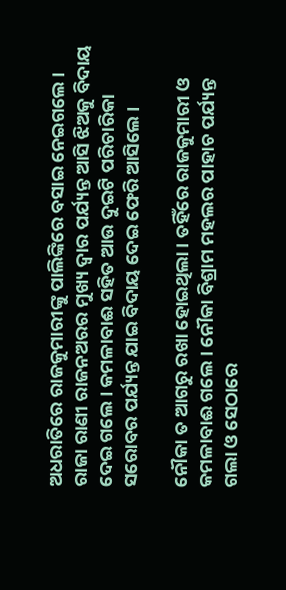ଅଧରାତିରେ ରାଜକୁମାରୀଙ୍କୁ ପାଲିଙ୍କିରେ ବସାଇ ନେଇଗଲେ । ରାଜା ରାଣୀ ରାଜନଅରର ମୁଖ୍ୟ ଦ୍ୱାର ପର୍ଯ୍ୟନ୍ତ ଆସି ଝିଅକୁ ବିଦାୟ ଦେଇ ଗଲେ । କମଳାବାଈ ସହିତ ଆଉ ଦୁଇଟି ପରିଚାରିକା ସରୋବର ପର୍ଯ୍ୟନ୍ତ ଯାଇ ବିଦାୟ ଦେଇ ଫେରି ଆସିଲେ ।

ନୌକା ତ ଆଗରୁ ରଖା ହୋଇଥିଲା । ତହିଁରେ ରାଜକୁମାରୀ ଓ କମଳାବାଈ ଗଲେ । ନୌକା ବିଶ୍ରାମ ମହଲର ପାହାଚ ପର୍ଯ୍ୟନ୍ତ ଗଲା ଓ ସେଠାରେ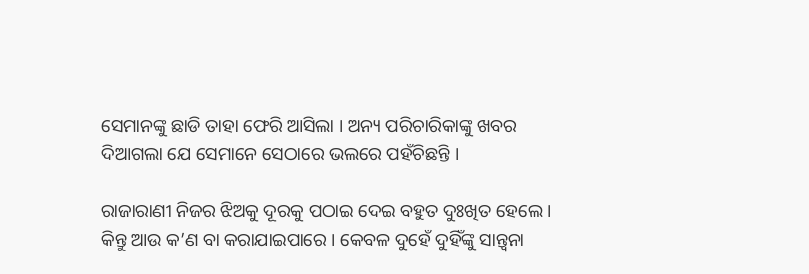ସେମାନଙ୍କୁ ଛାଡି ତାହା ଫେରି ଆସିଲା । ଅନ୍ୟ ପରିଚାରିକାଙ୍କୁ ଖବର ଦିଆଗଲା ଯେ ସେମାନେ ସେଠାରେ ଭଲରେ ପହଁଚିଛନ୍ତି ।

ରାଜାରାଣୀ ନିଜର ଝିଅକୁ ଦୂରକୁ ପଠାଇ ଦେଇ ବହୁତ ଦୁଃଖିତ ହେଲେ । କିନ୍ତୁ ଆଉ କ’ଣ ବା କରାଯାଇପାରେ । କେବଳ ଦୁହେଁ ଦୁହିଁଙ୍କୁ ସାନ୍ତ୍ୱନା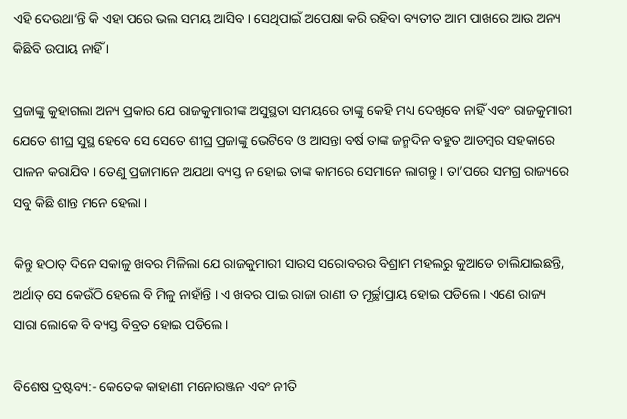ଏହି ଦେଉଥା’ନ୍ତି କି ଏହା ପରେ ଭଲ ସମୟ ଆସିବ । ସେଥିପାଇଁ ଅପେକ୍ଷା କରି ରହିବା ବ୍ୟତୀତ ଆମ ପାଖରେ ଆଉ ଅନ୍ୟ କିଛିବି ଉପାୟ ନାହିଁ ।

ପ୍ରଜାଙ୍କୁ କୁହାଗଲା ଅନ୍ୟ ପ୍ରକାର ଯେ ରାଜକୁମାରୀଙ୍କ ଅସୁସ୍ଥତା ସମୟରେ ତାଙ୍କୁ କେହି ମଧ୍ୟ ଦେଖିବେ ନାହିଁ ଏବଂ ରାଜକୁମାରୀ ଯେତେ ଶୀଘ୍ର ସୁସ୍ଥ ହେବେ ସେ ସେତେ ଶୀଘ୍ର ପ୍ରଜାଙ୍କୁ ଭେଟିବେ ଓ ଆସନ୍ତା ବର୍ଷ ତାଙ୍କ ଜନ୍ମଦିନ ବହୁତ ଆଡମ୍ବର ସହକାରେ ପାଳନ କରାଯିବ । ତେଣୁ ପ୍ରଜାମାନେ ଅଯଥା ବ୍ୟସ୍ତ ନ ହୋଇ ତାଙ୍କ କାମରେ ସେମାନେ ଲାଗନ୍ତୁ । ତା’ପରେ ସମଗ୍ର ରାଜ୍ୟରେ ସବୁ କିଛି ଶାନ୍ତ ମନେ ହେଲା ।

କିନ୍ତୁ ହଠାତ୍ ଦିନେ ସକାଳୁ ଖବର ମିଳିଲା ଯେ ରାଜକୁମାରୀ ସାରସ ସରୋବରର ବିଶ୍ରାମ ମହଲରୁ କୁଆଡେ ଚାଲିଯାଇଛନ୍ତି, ଅର୍ଥାତ୍ ସେ କେଉଁଠି ହେଲେ ବି ମିଳୁ ନାହାଁନ୍ତି । ଏ ଖବର ପାଇ ରାଜା ରାଣୀ ତ ମୂର୍ଚ୍ଛାପ୍ରାୟ ହୋଇ ପଡିଲେ । ଏଣେ ରାଜ୍ୟ ସାରା ଲୋକେ ବି ବ୍ୟସ୍ତ ବିବ୍ରତ ହୋଇ ପଡିଲେ ।

ବିଶେଷ ଦ୍ରଷ୍ଟବ୍ୟ:- କେତେକ କାହାଣୀ ମନୋରଞ୍ଜନ ଏବଂ ନୀତି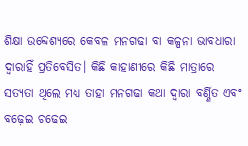ଶିକ୍ଷା ଉବ୍ଦେଶ୍ୟରେ କେବଳ ମନଗଢା ବା କଳ୍ପନା ଭାବଧାରା ଦ୍ୱାରାହିଁ ପ୍ରତିବେସିତ। କିଛି କାହାଣୀରେ କିଛି ମାତ୍ରାରେ ସତ୍ୟତା ଥିଲେ ମଧ୍ୟ ତାହା ମନଗଢା କଥା ଦ୍ୱାରା ବର୍ଣ୍ଣିତ ଏବଂ ବଢ଼େଇ ଚଢେଇ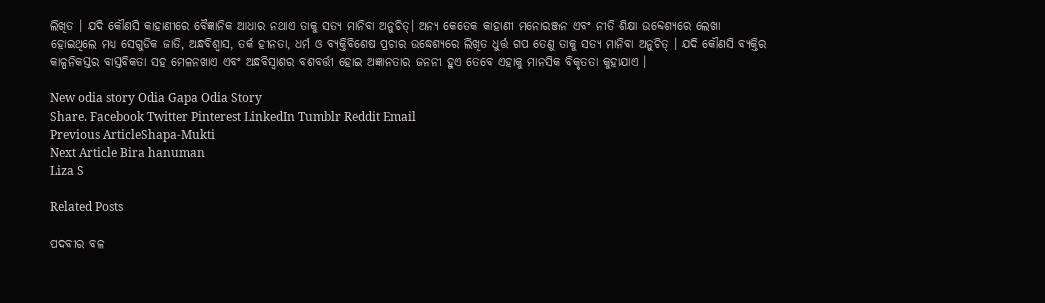ଲିଖିତ । ଯଦି କୌଣସି କାହାଣୀରେ ବୈଜ୍ଞାନିକ ଆଧାର ନଥାଏ ତାକୁ ସତ୍ୟ ମାନିବା ଅନୁଚିତ୍। ଅନ୍ୟ କେତେକ କାହାଣୀ ମନୋରଞ୍ଜନ ଏବଂ ନୀତି ଶିକ୍ଷା ଉବ୍ଦେଶ୍ୟରେ ଲେଖା ହୋଇଥିଲେ ମଧ୍ୟ ସେଗୁଡିକ ଜାତି, ଅନ୍ଧବିଶ୍ୱାସ, ତର୍କ ହୀନତା, ଧର୍ମ ଓ ବ୍ୟକ୍ତିବିଶେଷ ପ୍ରଚାର ଉଦ୍ଧେଶ୍ୟରେ ଲିଖିତ ଧୁର୍ତ୍ତ ଗପ ତେଣୁ ତାକୁ ସତ୍ୟ ମାନିବା ଅନୁଚିତ୍ । ଯଦି କୌଣସି ବ୍ୟକ୍ତିର କାଳ୍ପନିକସ୍ତର ବାସ୍ତବିକତା ସହ ମେଳନଖାଏ ଏବଂ ଅନ୍ଧବିସ୍ଵାଶର ବଶବର୍ତ୍ତୀ ହୋଇ ଅଜ୍ଞାନତାର ଜନନୀ ହୁଏ ତେବେ ଏହାକୁ ମାନସିକ ବିକୃତତା କୁହାଯାଏ ।

New odia story Odia Gapa Odia Story
Share. Facebook Twitter Pinterest LinkedIn Tumblr Reddit Email
Previous ArticleShapa-Mukti
Next Article Bira hanuman
Liza S

Related Posts

ପଦବୀର ବଳ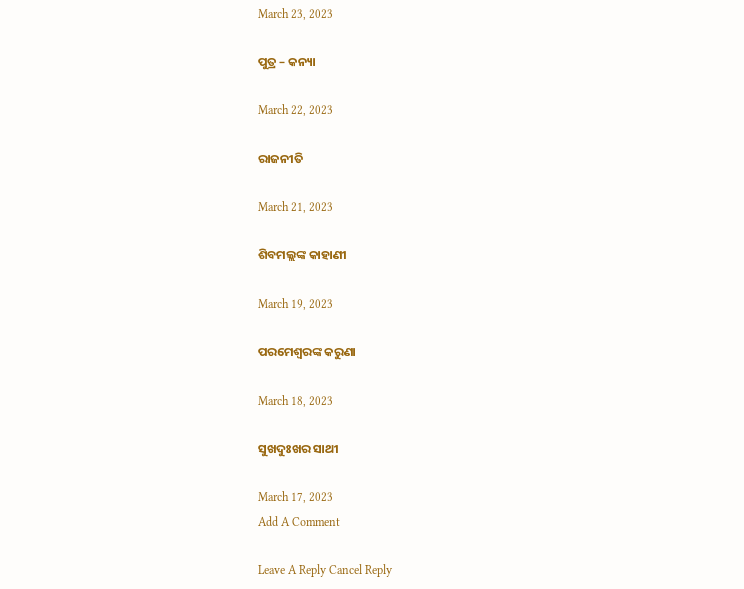March 23, 2023

ପୁତ୍ର – କନ୍ୟା

March 22, 2023

ରାଜନୀତି

March 21, 2023

ଶିବମଲ୍ଲଙ୍କ କାହାଣୀ

March 19, 2023

ପରମେଶ୍ୱରଙ୍କ କରୁଣା

March 18, 2023

ସୁଖଦୁଃଖର ସାଥୀ

March 17, 2023
Add A Comment

Leave A Reply Cancel Reply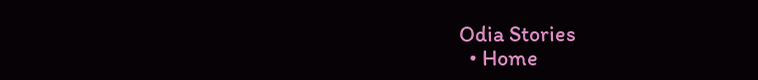Odia Stories
  • Home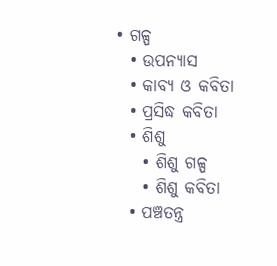• ଗଳ୍ପ
  • ଉପନ୍ୟାସ
  • କାବ୍ୟ ଓ କବିତା
  • ପ୍ରସିଦ୍ଧ କବିତା
  • ଶିଶୁ
    • ଶିଶୁ ଗଳ୍ପ
    • ଶିଶୁ କବିତା
  • ପଞ୍ଚତନ୍ତ୍ର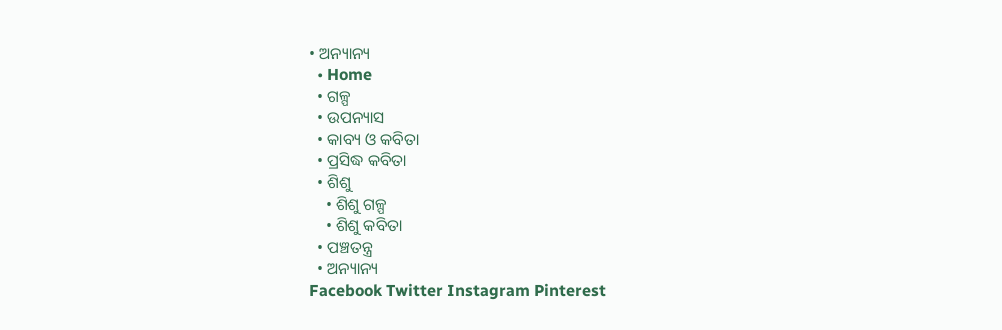• ଅନ୍ୟାନ୍ୟ
  • Home
  • ଗଳ୍ପ
  • ଉପନ୍ୟାସ
  • କାବ୍ୟ ଓ କବିତା
  • ପ୍ରସିଦ୍ଧ କବିତା
  • ଶିଶୁ
    • ଶିଶୁ ଗଳ୍ପ
    • ଶିଶୁ କବିତା
  • ପଞ୍ଚତନ୍ତ୍ର
  • ଅନ୍ୟାନ୍ୟ
Facebook Twitter Instagram Pinterest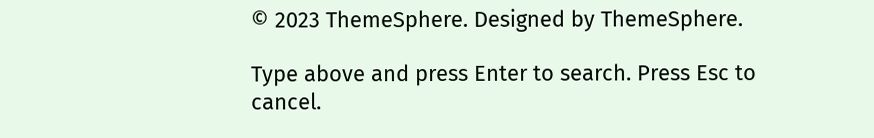© 2023 ThemeSphere. Designed by ThemeSphere.

Type above and press Enter to search. Press Esc to cancel.